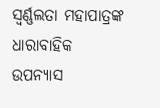ସ୍ଵର୍ଣ୍ଣଲତା ମହାପାତ୍ରଙ୍କ ଧାରାବାହିକ ଉପନ୍ୟାସ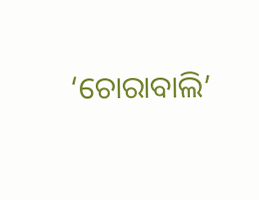‘ଚୋରାବାଲି’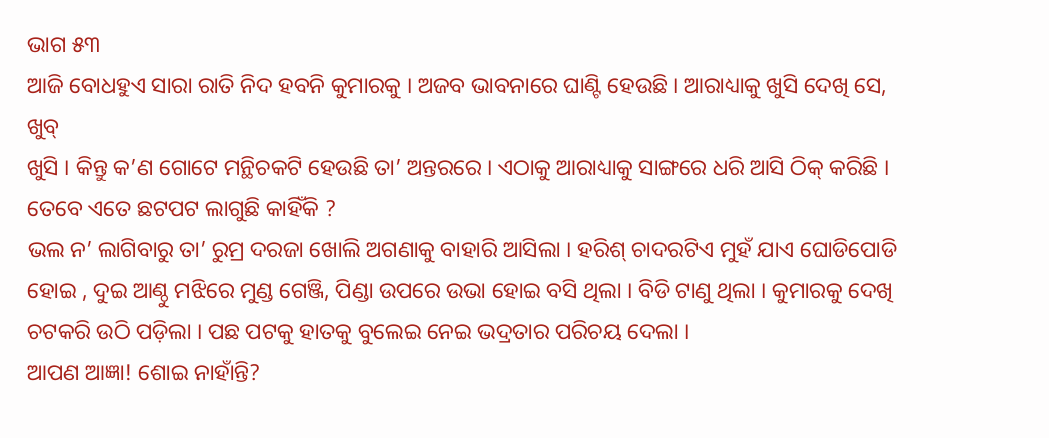ଭାଗ ୫୩
ଆଜି ବୋଧହୁଏ ସାରା ରାତି ନିଦ ହବନି କୁମାରକୁ । ଅଜବ ଭାବନାରେ ଘାଣ୍ଟି ହେଉଛି । ଆରାଧ୍ୟାକୁ ଖୁସି ଦେଖି ସେ, ଖୁବ୍
ଖୁସି । କିନ୍ତୁ କ’ଣ ଗୋଟେ ମନ୍ଥିଚକଟି ହେଉଛି ତା’ ଅନ୍ତରରେ । ଏଠାକୁ ଆରାଧ୍ୟାକୁ ସାଙ୍ଗରେ ଧରି ଆସି ଠିକ୍ କରିଛି । ତେବେ ଏତେ ଛଟପଟ ଲାଗୁଛି କାହିଁକି ?
ଭଲ ନ’ ଲାଗିବାରୁ ତା’ ରୁମ୍ର ଦରଜା ଖୋଲି ଅଗଣାକୁ ବାହାରି ଆସିଲା । ହରିଶ୍ ଚାଦରଟିଏ ମୁହଁ ଯାଏ ଘୋଡିପୋଡି
ହୋଇ , ଦୁଇ ଆଣ୍ଠୁ ମଝିରେ ମୁଣ୍ଡ ଗେଞ୍ଜି, ପିଣ୍ଡା ଉପରେ ଉଭା ହୋଇ ବସି ଥିଲା । ବିଡି ଟାଣୁ ଥିଲା । କୁମାରକୁ ଦେଖି ଚଟକରି ଉଠି ପଡ଼ିଲା । ପଛ ପଟକୁ ହାତକୁ ବୁଲେଇ ନେଇ ଭଦ୍ରତାର ପରିଚୟ ଦେଲା ।
ଆପଣ ଆଜ୍ଞା! ଶୋଇ ନାହାଁନ୍ତି?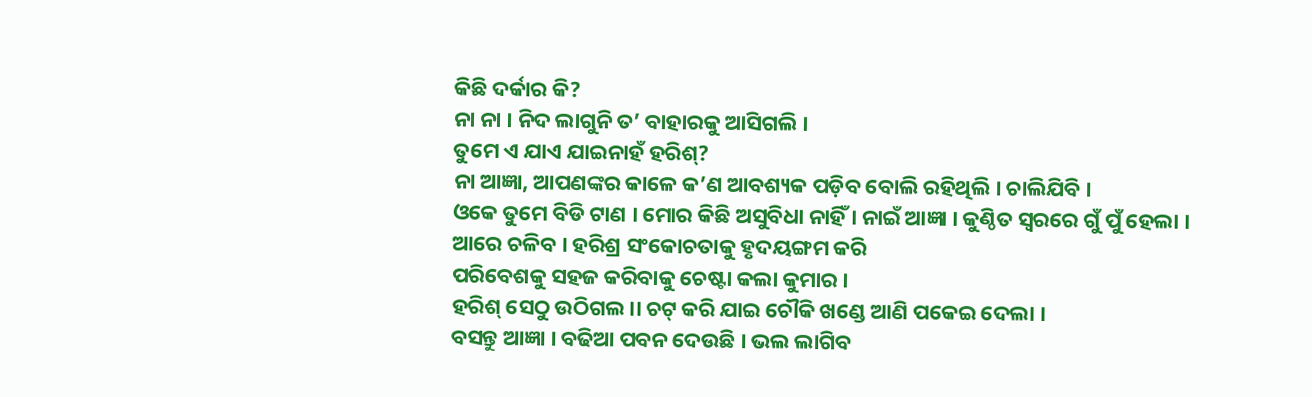କିଛି ଦର୍କାର କି?
ନା ନା । ନିଦ ଲାଗୁନି ତ’ ବାହାରକୁ ଆସିଗଲି ।
ତୁମେ ଏ ଯାଏ ଯାଇନାହଁ ହରିଶ୍?
ନା ଆଜ୍ଞା, ଆପଣଙ୍କର କାଳେ କ’ଣ ଆବଶ୍ୟକ ପଡ଼ିବ ବୋଲି ରହିଥିଲି । ଚାଲିଯିବି ।
ଓକେ ତୁମେ ବିଡି ଟାଣ । ମୋର କିଛି ଅସୁବିଧା ନାହିଁ । ନାଇଁ ଆଜ୍ଞା । କୁଣ୍ଠିତ ସ୍ୱରରେ ଗୁଁ ପୁଁ ହେଲା ।
ଆରେ ଚଳିବ । ହରିଶ୍ର ସଂକୋଚତାକୁ ହୃଦୟଙ୍ଗମ କରି
ପରିବେଶକୁ ସହଜ କରିବାକୁ ଚେଷ୍ଟା କଲା କୁମାର ।
ହରିଶ୍ ସେଠୁ ଉଠିଗଲ।। ଚଟ୍ କରି ଯାଇ ଚୌକି ଖଣ୍ଡେ ଆଣି ପକେଇ ଦେଲା ।
ବସନ୍ତୁ ଆଜ୍ଞା । ବଢିଆ ପବନ ଦେଉଛି । ଭଲ ଲାଗିବ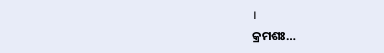।
କ୍ରମଶଃ…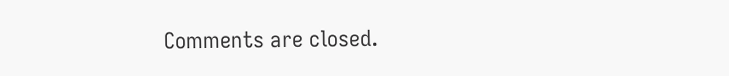Comments are closed.